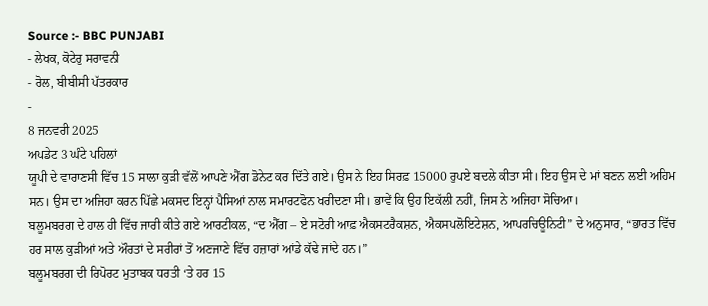Source :- BBC PUNJABI
- ਲੇਖਕ, ਕੋਟੇਰੁ ਸਰਾਵਨੀ
- ਰੋਲ, ਬੀਬੀਸੀ ਪੱਤਰਕਾਰ
-
8 ਜਨਵਰੀ 2025
ਅਪਡੇਟ 3 ਘੰਟੇ ਪਹਿਲਾਂ
ਯੂਪੀ ਦੇ ਵਾਰਾਣਸੀ ਵਿੱਚ 15 ਸਾਲਾ ਕੁੜੀ ਵੱਲੋਂ ਆਪਣੇ ਐੱਗ ਡੋਨੇਟ ਕਰ ਦਿੱਤੇ ਗਏ। ਉਸ ਨੇ ਇਹ ਸਿਰਫ਼ 15000 ਰੁਪਏ ਬਦਲੇ ਕੀਤਾ ਸੀ। ਇਹ ਉਸ ਦੇ ਮਾਂ ਬਣਨ ਲਈ ਅਹਿਮ ਸਨ। ਉਸ ਦਾ ਅਜਿਹਾ ਕਰਨ ਪਿੱਛੇ ਮਕਸਦ ਇਨ੍ਹਾਂ ਪੈਸਿਆਂ ਨਾਲ ਸਮਾਰਟਫੋਨ ਖਰੀਦਣਾ ਸੀ। ਭਾਵੇਂ ਕਿ ਉਹ ਇਕੱਲੀ ਨਹੀਂ, ਜਿਸ ਨੇ ਅਜਿਹਾ ਸੋਚਿਆ।
ਬਲੂਮਬਰਗ ਦੇ ਹਾਲ ਹੀ ਵਿੱਚ ਜਾਰੀ ਕੀਤੇ ਗਏ ਆਰਟੀਕਲ, “ਦ ਐੱਗ – ਏ ਸਟੋਰੀ ਆਫ਼ ਐਕਸਟਰੈਕਸ਼ਨ, ਐਕਸਪਲੋਇਟੇਸ਼ਨ, ਆਪਰਚਿਊਨਿਟੀ” ਦੇ ਅਨੁਸਾਰ, “ਭਾਰਤ ਵਿੱਚ ਹਰ ਸਾਲ ਕੁੜੀਆਂ ਅਤੇ ਔਰਤਾਂ ਦੇ ਸਰੀਰਾਂ ਤੋਂ ਅਣਜਾਣੇ ਵਿੱਚ ਹਜ਼ਾਰਾਂ ਆਂਡੇ ਕੱਢੇ ਜਾਂਦੇ ਹਨ।”
ਬਲੂਮਬਰਗ ਦੀ ਰਿਪੋਰਟ ਮੁਤਾਬਕ ਧਰਤੀ ‘ਤੇ ਹਰ 15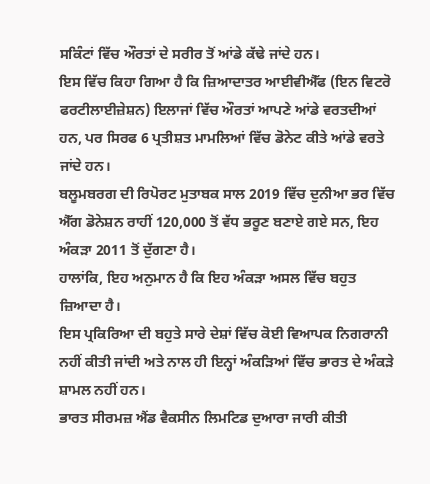ਸਕਿੰਟਾਂ ਵਿੱਚ ਔਰਤਾਂ ਦੇ ਸਰੀਰ ਤੋਂ ਆਂਡੇ ਕੱਢੇ ਜਾਂਦੇ ਹਨ।
ਇਸ ਵਿੱਚ ਕਿਹਾ ਗਿਆ ਹੈ ਕਿ ਜ਼ਿਆਦਾਤਰ ਆਈਵੀਐੱਫ (ਇਨ ਵਿਟਰੋ ਫਰਟੀਲਾਈਜ਼ੇਸ਼ਨ) ਇਲਾਜਾਂ ਵਿੱਚ ਔਰਤਾਂ ਆਪਣੇ ਆਂਡੇ ਵਰਤਦੀਆਂ ਹਨ, ਪਰ ਸਿਰਫ 6 ਪ੍ਰਤੀਸ਼ਤ ਮਾਮਲਿਆਂ ਵਿੱਚ ਡੋਨੇਟ ਕੀਤੇ ਆਂਡੇ ਵਰਤੇ ਜਾਂਦੇ ਹਨ।
ਬਲੂਮਬਰਗ ਦੀ ਰਿਪੋਰਟ ਮੁਤਾਬਕ ਸਾਲ 2019 ਵਿੱਚ ਦੁਨੀਆ ਭਰ ਵਿੱਚ ਐੱਗ ਡੋਨੇਸ਼ਨ ਰਾਹੀਂ 120,000 ਤੋਂ ਵੱਧ ਭਰੂਣ ਬਣਾਏ ਗਏ ਸਨ, ਇਹ ਅੰਕੜਾ 2011 ਤੋਂ ਦੁੱਗਣਾ ਹੈ।
ਹਾਲਾਂਕਿ, ਇਹ ਅਨੁਮਾਨ ਹੈ ਕਿ ਇਹ ਅੰਕੜਾ ਅਸਲ ਵਿੱਚ ਬਹੁਤ ਜ਼ਿਆਦਾ ਹੈ।
ਇਸ ਪ੍ਰਕਿਰਿਆ ਦੀ ਬਹੁਤੇ ਸਾਰੇ ਦੇਸ਼ਾਂ ਵਿੱਚ ਕੋਈ ਵਿਆਪਕ ਨਿਗਰਾਨੀ ਨਹੀਂ ਕੀਤੀ ਜਾਂਦੀ ਅਤੇ ਨਾਲ ਹੀ ਇਨ੍ਹਾਂ ਅੰਕੜਿਆਂ ਵਿੱਚ ਭਾਰਤ ਦੇ ਅੰਕੜੇ ਸ਼ਾਮਲ ਨਹੀਂ ਹਨ।
ਭਾਰਤ ਸੀਰਮਜ਼ ਐਂਡ ਵੈਕਸੀਨ ਲਿਮਟਿਡ ਦੁਆਰਾ ਜਾਰੀ ਕੀਤੀ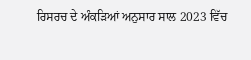ਰਿਸਰਚ ਦੇ ਅੰਕੜਿਆਂ ਅਨੁਸਾਰ ਸਾਲ 2023 ਵਿੱਚ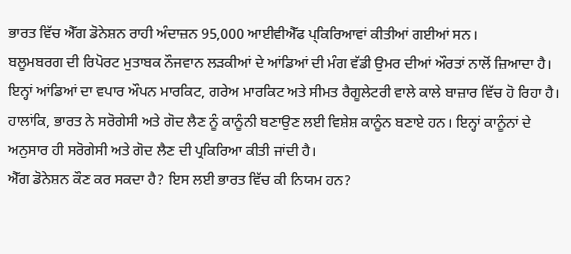ਭਾਰਤ ਵਿੱਚ ਐੱਗ ਡੋਨੇਸ਼ਨ ਰਾਹੀ ਅੰਦਾਜ਼ਨ 95,000 ਆਈਵੀਐੱਫ ਪ੍ਕਿਰਿਆਵਾਂ ਕੀਤੀਆਂ ਗਈਆਂ ਸਨ।
ਬਲੂਮਬਰਗ ਦੀ ਰਿਪੋਰਟ ਮੁਤਾਬਕ ਨੌਜਵਾਨ ਲੜਕੀਆਂ ਦੇ ਆਂਡਿਆਂ ਦੀ ਮੰਗ ਵੱਡੀ ਉਮਰ ਦੀਆਂ ਔਰਤਾਂ ਨਾਲੋਂ ਜ਼ਿਆਦਾ ਹੈ।
ਇਨ੍ਹਾਂ ਆਂਡਿਆਂ ਦਾ ਵਪਾਰ ਔਪਨ ਮਾਰਕਿਟ, ਗਰੇਅ ਮਾਰਕਿਟ ਅਤੇ ਸੀਮਤ ਰੈਗੂਲੇਟਰੀ ਵਾਲੇ ਕਾਲੇ ਬਾਜ਼ਾਰ ਵਿੱਚ ਹੋ ਰਿਹਾ ਹੈ।
ਹਾਲਾਂਕਿ, ਭਾਰਤ ਨੇ ਸਰੋਗੇਸੀ ਅਤੇ ਗੋਦ ਲੈਣ ਨੂੰ ਕਾਨੂੰਨੀ ਬਣਾਉਣ ਲਈ ਵਿਸ਼ੇਸ਼ ਕਾਨੂੰਨ ਬਣਾਏ ਹਨ। ਇਨ੍ਹਾਂ ਕਾਨੂੰਨਾਂ ਦੇ ਅਨੁਸਾਰ ਹੀ ਸਰੋਗੇਸੀ ਅਤੇ ਗੋਦ ਲੈਣ ਦੀ ਪ੍ਰਕਿਰਿਆ ਕੀਤੀ ਜਾਂਦੀ ਹੈ।
ਐੱਗ ਡੋਨੇਸ਼ਨ ਕੌਣ ਕਰ ਸਕਦਾ ਹੈ? ਇਸ ਲਈ ਭਾਰਤ ਵਿੱਚ ਕੀ ਨਿਯਮ ਹਨ?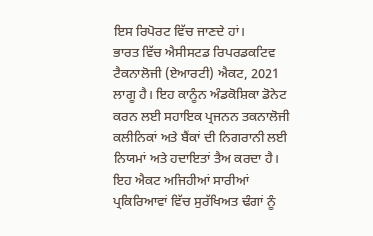ਇਸ ਰਿਪੋਰਟ ਵਿੱਚ ਜਾਣਦੇ ਹਾਂ।
ਭਾਰਤ ਵਿੱਚ ਐਸੀਸਟਡ ਰਿਪਰਡਕਟਿਵ ਟੈਕਨਾਲੋਜੀ (ਏਆਰਟੀ) ਐਕਟ, 2021 ਲਾਗੂ ਹੈ। ਇਹ ਕਾਨੂੰਨ ਅੰਡਕੋਸ਼ਿਕਾ ਡੋਨੇਟ ਕਰਨ ਲਈ ਸਹਾਇਕ ਪ੍ਰਜਨਨ ਤਕਨਾਲੋਜੀ ਕਲੀਨਿਕਾਂ ਅਤੇ ਬੈਂਕਾਂ ਦੀ ਨਿਗਰਾਨੀ ਲਈ ਨਿਯਮਾਂ ਅਤੇ ਹਦਾਇਤਾਂ ਤੈਅ ਕਰਦਾ ਹੈ।
ਇਹ ਐਕਟ ਅਜਿਹੀਆਂ ਸਾਰੀਆਂ ਪ੍ਰਕਿਰਿਆਵਾਂ ਵਿੱਚ ਸੁਰੱਖਿਅਤ ਢੰਗਾਂ ਨੂੰ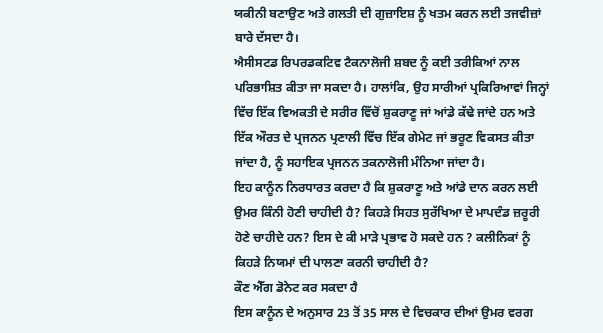ਯਕੀਨੀ ਬਣਾਉਣ ਅਤੇ ਗਲਤੀ ਦੀ ਗੁਜ਼ਾਇਸ਼ ਨੂੰ ਖਤਮ ਕਰਨ ਲਈ ਤਜਵੀਜ਼ਾਂ ਬਾਰੇ ਦੱਸਦਾ ਹੈ।
ਐਸੀਸਟਡ ਰਿਪਰਡਕਟਿਵ ਟੈਕਨਾਲੋਜੀ ਸ਼ਬਦ ਨੂੰ ਕਈ ਤਰੀਕਿਆਂ ਨਾਲ ਪਰਿਭਾਸ਼ਿਤ ਕੀਤਾ ਜਾ ਸਕਦਾ ਹੈ। ਹਾਲਾਂਕਿ, ਉਹ ਸਾਰੀਆਂ ਪ੍ਰਕਿਰਿਆਵਾਂ ਜਿਨ੍ਹਾਂ ਵਿੱਚ ਇੱਕ ਵਿਅਕਤੀ ਦੇ ਸਰੀਰ ਵਿੱਚੋਂ ਸ਼ੁਕਰਾਣੂ ਜਾਂ ਆਂਡੇ ਕੱਢੇ ਜਾਂਦੇ ਹਨ ਅਤੇ ਇੱਕ ਔਰਤ ਦੇ ਪ੍ਰਜਨਨ ਪ੍ਰਣਾਲੀ ਵਿੱਚ ਇੱਕ ਗੇਮੇਟ ਜਾਂ ਭਰੂਣ ਵਿਕਸਤ ਕੀਤਾ ਜਾਂਦਾ ਹੈ, ਨੂੰ ਸਹਾਇਕ ਪ੍ਰਜਨਨ ਤਕਨਾਲੋਜੀ ਮੰਨਿਆ ਜਾਂਦਾ ਹੈ।
ਇਹ ਕਾਨੂੰਨ ਨਿਰਧਾਰਤ ਕਰਦਾ ਹੈ ਕਿ ਸ਼ੁਕਰਾਣੂ ਅਤੇ ਆਂਡੇ ਦਾਨ ਕਰਨ ਲਈ ਉਮਰ ਕਿੰਨੀ ਹੋਣੀ ਚਾਹੀਦੀ ਹੈ? ਕਿਹੜੇ ਸਿਹਤ ਸੁਰੱਖਿਆ ਦੇ ਮਾਪਦੰਡ ਜ਼ਰੂਰੀ ਹੋਣੇ ਚਾਹੀਦੇ ਹਨ? ਇਸ ਦੇ ਕੀ ਮਾੜੇ ਪ੍ਰਭਾਵ ਹੋ ਸਕਦੇ ਹਨ ? ਕਲੀਨਿਕਾਂ ਨੂੰ ਕਿਹੜੇ ਨਿਯਮਾਂ ਦੀ ਪਾਲਣਾ ਕਰਨੀ ਚਾਹੀਦੀ ਹੈ?
ਕੌਣ ਐੱਗ ਡੋਨੇਟ ਕਰ ਸਕਦਾ ਹੈ
ਇਸ ਕਾਨੂੰਨ ਦੇ ਅਨੁਸਾਰ 23 ਤੋਂ 35 ਸਾਲ ਦੇ ਵਿਚਕਾਰ ਦੀਆਂ ਉਮਰ ਵਰਗ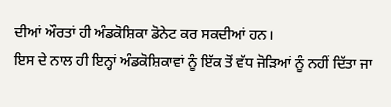ਦੀਆਂ ਔਰਤਾਂ ਹੀ ਅੰਡਕੋਸ਼ਿਕਾ ਡੋਨੇਟ ਕਰ ਸਕਦੀਆਂ ਹਨ।
ਇਸ ਦੇ ਨਾਲ ਹੀ ਇਨ੍ਹਾਂ ਅੰਡਕੋਸ਼ਿਕਾਵਾਂ ਨੂੰ ਇੱਕ ਤੋਂ ਵੱਧ ਜੋੜਿਆਂ ਨੂੰ ਨਹੀਂ ਦਿੱਤਾ ਜਾ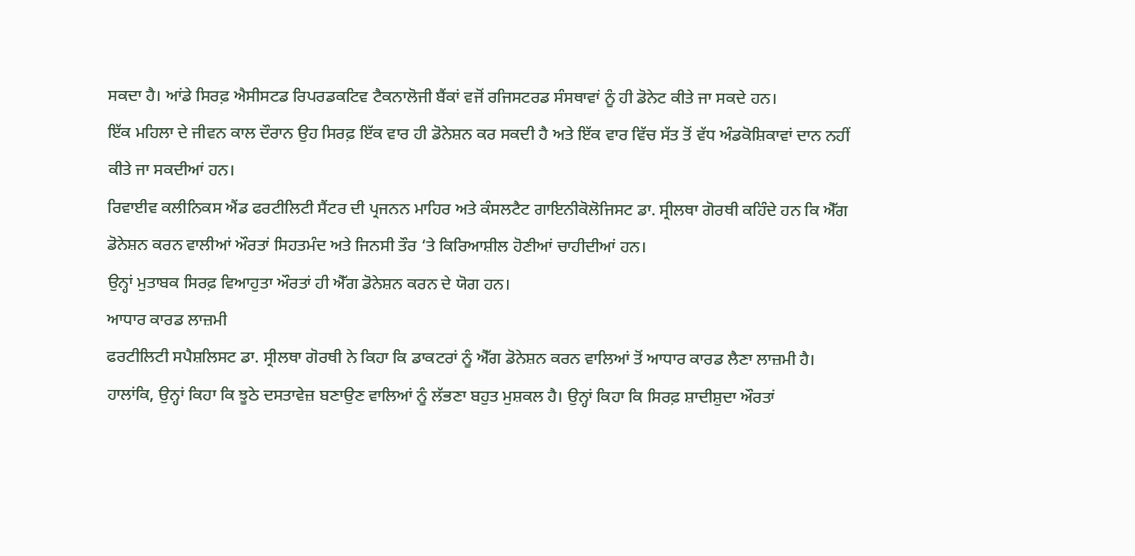ਸਕਦਾ ਹੈ। ਆਂਡੇ ਸਿਰਫ਼ ਐਸੀਸਟਡ ਰਿਪਰਡਕਟਿਵ ਟੈਕਨਾਲੋਜੀ ਬੈਂਕਾਂ ਵਜੋਂ ਰਜਿਸਟਰਡ ਸੰਸਥਾਵਾਂ ਨੂੰ ਹੀ ਡੋਨੇਟ ਕੀਤੇ ਜਾ ਸਕਦੇ ਹਨ।
ਇੱਕ ਮਹਿਲਾ ਦੇ ਜੀਵਨ ਕਾਲ ਦੌਰਾਨ ਉਹ ਸਿਰਫ਼ ਇੱਕ ਵਾਰ ਹੀ ਡੋਨੇਸ਼ਨ ਕਰ ਸਕਦੀ ਹੈ ਅਤੇ ਇੱਕ ਵਾਰ ਵਿੱਚ ਸੱਤ ਤੋਂ ਵੱਧ ਅੰਡਕੋਸ਼ਿਕਾਵਾਂ ਦਾਨ ਨਹੀਂ ਕੀਤੇ ਜਾ ਸਕਦੀਆਂ ਹਨ।
ਰਿਵਾਈਵ ਕਲੀਨਿਕਸ ਐਂਡ ਫਰਟੀਲਿਟੀ ਸੈਂਟਰ ਦੀ ਪ੍ਰਜਨਨ ਮਾਹਿਰ ਅਤੇ ਕੰਸਲਟੈਟ ਗਾਇਨੀਕੋਲੋਜਿਸਟ ਡਾ. ਸ੍ਰੀਲਥਾ ਗੋਰਥੀ ਕਹਿੰਦੇ ਹਨ ਕਿ ਐੱਗ ਡੋਨੇਸ਼ਨ ਕਰਨ ਵਾਲੀਆਂ ਔਰਤਾਂ ਸਿਹਤਮੰਦ ਅਤੇ ਜਿਨਸੀ ਤੌਰ ‘ਤੇ ਕਿਰਿਆਸ਼ੀਲ ਹੋਣੀਆਂ ਚਾਹੀਦੀਆਂ ਹਨ।
ਉਨ੍ਹਾਂ ਮੁਤਾਬਕ ਸਿਰਫ਼ ਵਿਆਹੁਤਾ ਔਰਤਾਂ ਹੀ ਐੱਗ ਡੋਨੇਸ਼ਨ ਕਰਨ ਦੇ ਯੋਗ ਹਨ।
ਆਧਾਰ ਕਾਰਡ ਲਾਜ਼ਮੀ
ਫਰਟੀਲਿਟੀ ਸਪੈਸ਼ਲਿਸਟ ਡਾ. ਸ੍ਰੀਲਥਾ ਗੋਰਥੀ ਨੇ ਕਿਹਾ ਕਿ ਡਾਕਟਰਾਂ ਨੂੰ ਐੱਗ ਡੋਨੇਸ਼ਨ ਕਰਨ ਵਾਲਿਆਂ ਤੋਂ ਆਧਾਰ ਕਾਰਡ ਲੈਣਾ ਲਾਜ਼ਮੀ ਹੈ।
ਹਾਲਾਂਕਿ, ਉਨ੍ਹਾਂ ਕਿਹਾ ਕਿ ਝੂਠੇ ਦਸਤਾਵੇਜ਼ ਬਣਾਉਣ ਵਾਲਿਆਂ ਨੂੰ ਲੱਭਣਾ ਬਹੁਤ ਮੁਸ਼ਕਲ ਹੈ। ਉਨ੍ਹਾਂ ਕਿਹਾ ਕਿ ਸਿਰਫ਼ ਸ਼ਾਦੀਸ਼ੁਦਾ ਔਰਤਾਂ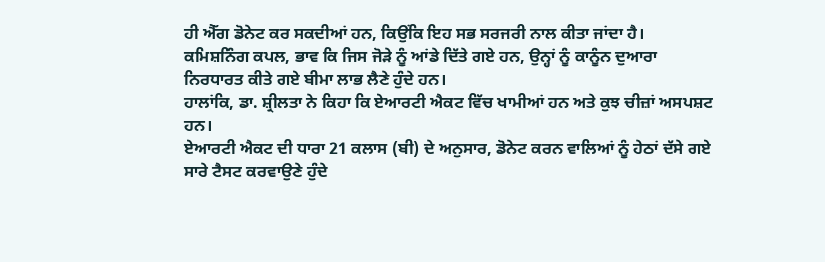ਹੀ ਐੱਗ ਡੋਨੇਟ ਕਰ ਸਕਦੀਆਂ ਹਨ, ਕਿਉਂਕਿ ਇਹ ਸਭ ਸਰਜਰੀ ਨਾਲ ਕੀਤਾ ਜਾਂਦਾ ਹੈ।
ਕਮਿਸ਼ਨਿੰਗ ਕਪਲ, ਭਾਵ ਕਿ ਜਿਸ ਜੋੜੇ ਨੂੰ ਆਂਡੇ ਦਿੱਤੇ ਗਏ ਹਨ, ਉਨ੍ਹਾਂ ਨੂੰ ਕਾਨੂੰਨ ਦੁਆਰਾ ਨਿਰਧਾਰਤ ਕੀਤੇ ਗਏ ਬੀਮਾ ਲਾਭ ਲੈਣੇ ਹੁੰਦੇ ਹਨ।
ਹਾਲਾਂਕਿ, ਡਾ. ਸ਼੍ਰੀਲਤਾ ਨੇ ਕਿਹਾ ਕਿ ਏਆਰਟੀ ਐਕਟ ਵਿੱਚ ਖਾਮੀਆਂ ਹਨ ਅਤੇ ਕੁਝ ਚੀਜ਼ਾਂ ਅਸਪਸ਼ਟ ਹਨ।
ਏਆਰਟੀ ਐਕਟ ਦੀ ਧਾਰਾ 21 ਕਲਾਸ (ਬੀ) ਦੇ ਅਨੁਸਾਰ, ਡੋਨੇਟ ਕਰਨ ਵਾਲਿਆਂ ਨੂੰ ਹੇਠਾਂ ਦੱਸੇ ਗਏ ਸਾਰੇ ਟੈਸਟ ਕਰਵਾਉਣੇ ਹੁੰਦੇ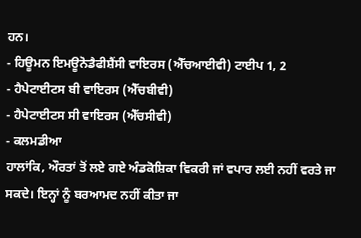ਹਨ।
- ਹਿਊਮਨ ਇਮਊਨੋਡੈਫੀਸ਼ੈਂਸੀ ਵਾਇਰਸ (ਐੱਚਆਈਵੀ) ਟਾਈਪ 1, 2
- ਹੈਪੇਟਾਈਟਸ ਬੀ ਵਾਇਰਸ (ਐੱਚਬੀਵੀ)
- ਹੈਪੇਟਾਈਟਸ ਸੀ ਵਾਇਰਸ (ਐੱਚਸੀਵੀ)
- ਕਲਮਡੀਆ
ਹਾਲਾਂਕਿ, ਔਰਤਾਂ ਤੋਂ ਲਏ ਗਏ ਅੰਡਕੋਸ਼ਿਕਾ ਵਿਕਰੀ ਜਾਂ ਵਪਾਰ ਲਈ ਨਹੀਂ ਵਰਤੇ ਜਾ ਸਕਦੇ। ਇਨ੍ਹਾਂ ਨੂੰ ਬਰਆਮਦ ਨਹੀਂ ਕੀਤਾ ਜਾ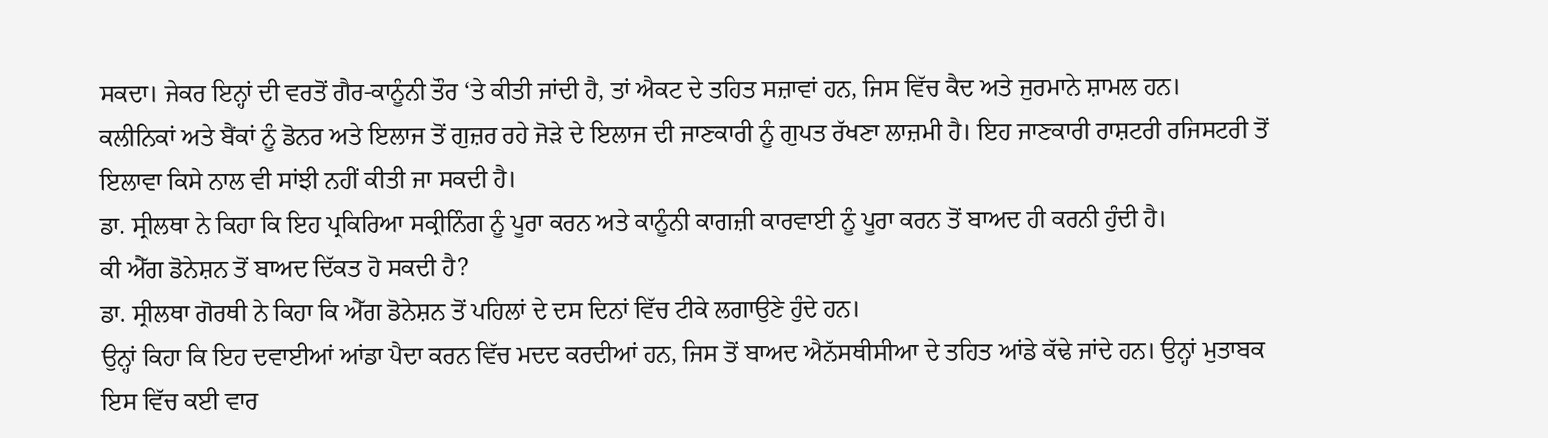ਸਕਦਾ। ਜੇਕਰ ਇਨ੍ਹਾਂ ਦੀ ਵਰਤੋਂ ਗੈਰ-ਕਾਨੂੰਨੀ ਤੌਰ ‘ਤੇ ਕੀਤੀ ਜਾਂਦੀ ਹੈ, ਤਾਂ ਐਕਟ ਦੇ ਤਹਿਤ ਸਜ਼ਾਵਾਂ ਹਨ, ਜਿਸ ਵਿੱਚ ਕੈਦ ਅਤੇ ਜੁਰਮਾਨੇ ਸ਼ਾਮਲ ਹਨ।
ਕਲੀਨਿਕਾਂ ਅਤੇ ਬੈਂਕਾਂ ਨੂੰ ਡੋਨਰ ਅਤੇ ਇਲਾਜ ਤੋਂ ਗੁਜ਼ਰ ਰਹੇ ਜੋੜੇ ਦੇ ਇਲਾਜ ਦੀ ਜਾਣਕਾਰੀ ਨੂੰ ਗੁਪਤ ਰੱਖਣਾ ਲਾਜ਼ਮੀ ਹੈ। ਇਹ ਜਾਣਕਾਰੀ ਰਾਸ਼ਟਰੀ ਰਜਿਸਟਰੀ ਤੋਂ ਇਲਾਵਾ ਕਿਸੇ ਨਾਲ ਵੀ ਸਾਂਝੀ ਨਹੀਂ ਕੀਤੀ ਜਾ ਸਕਦੀ ਹੈ।
ਡਾ. ਸ੍ਰੀਲਥਾ ਨੇ ਕਿਹਾ ਕਿ ਇਹ ਪ੍ਰਕਿਰਿਆ ਸਕ੍ਰੀਨਿੰਗ ਨੂੰ ਪੂਰਾ ਕਰਨ ਅਤੇ ਕਾਨੂੰਨੀ ਕਾਗਜ਼ੀ ਕਾਰਵਾਈ ਨੂੰ ਪੂਰਾ ਕਰਨ ਤੋਂ ਬਾਅਦ ਹੀ ਕਰਨੀ ਹੁੰਦੀ ਹੈ।
ਕੀ ਐੱਗ ਡੋਨੇਸ਼ਨ ਤੋਂ ਬਾਅਦ ਦਿੱਕਤ ਹੋ ਸਕਦੀ ਹੈ?
ਡਾ. ਸ੍ਰੀਲਥਾ ਗੋਰਥੀ ਨੇ ਕਿਹਾ ਕਿ ਐੱਗ ਡੋਨੇਸ਼ਨ ਤੋਂ ਪਹਿਲਾਂ ਦੇ ਦਸ ਦਿਨਾਂ ਵਿੱਚ ਟੀਕੇ ਲਗਾਉਣੇ ਹੁੰਦੇ ਹਨ।
ਉਨ੍ਹਾਂ ਕਿਹਾ ਕਿ ਇਹ ਦਵਾਈਆਂ ਆਂਡਾ ਪੈਦਾ ਕਰਨ ਵਿੱਚ ਮਦਦ ਕਰਦੀਆਂ ਹਨ, ਜਿਸ ਤੋਂ ਬਾਅਦ ਐਨੱਸਥੀਸੀਆ ਦੇ ਤਹਿਤ ਆਂਡੇ ਕੱਢੇ ਜਾਂਦੇ ਹਨ। ਉਨ੍ਹਾਂ ਮੁਤਾਬਕ ਇਸ ਵਿੱਚ ਕਈ ਵਾਰ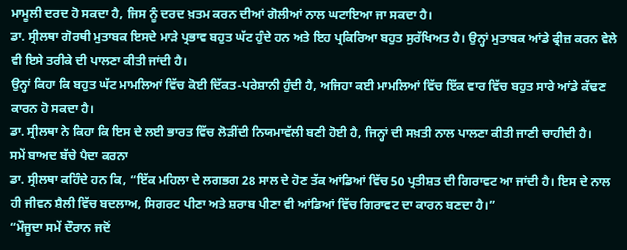ਮਾਮੂਲੀ ਦਰਦ ਹੋ ਸਕਦਾ ਹੈ, ਜਿਸ ਨੂੰ ਦਰਦ ਖ਼ਤਮ ਕਰਨ ਦੀਆਂ ਗੋਲੀਆਂ ਨਾਲ ਘਟਾਇਆ ਜਾ ਸਕਦਾ ਹੈ।
ਡਾ. ਸ੍ਰੀਲਥਾ ਗੋਰਥੀ ਮੁਤਾਬਕ ਇਸਦੇ ਮਾੜੇ ਪ੍ਰਭਾਵ ਬਹੁਤ ਘੱਟ ਹੁੰਦੇ ਹਨ ਅਤੇ ਇਹ ਪ੍ਰਕਿਰਿਆ ਬਹੁਤ ਸੁਰੱਖਿਅਤ ਹੈ। ਉਨ੍ਹਾਂ ਮੁਤਾਬਕ ਆਂਡੇ ਫ੍ਰੀਜ਼ ਕਰਨ ਵੇਲੇ ਵੀ ਇਸੇ ਤਰੀਕੇ ਦੀ ਪਾਲਣਾ ਕੀਤੀ ਜਾਂਦੀ ਹੈ।
ਉਨ੍ਹਾਂ ਕਿਹਾ ਕਿ ਬਹੁਤ ਘੱਟ ਮਾਮਲਿਆਂ ਵਿੱਚ ਕੋਈ ਦਿੱਕਤ-ਪਰੇਸ਼ਾਨੀ ਹੁੰਦੀ ਹੈ, ਅਜਿਹਾ ਕਈ ਮਾਮਲਿਆਂ ਵਿੱਚ ਇੱਕ ਵਾਰ ਵਿੱਚ ਬਹੁਤ ਸਾਰੇ ਆਂਡੇ ਕੱਢਣ ਕਾਰਨ ਹੋ ਸਕਦਾ ਹੈ।
ਡਾ. ਸ੍ਰੀਲਥਾ ਨੇ ਕਿਹਾ ਕਿ ਇਸ ਦੇ ਲਈ ਭਾਰਤ ਵਿੱਚ ਲੋੜੀਂਦੀ ਨਿਯਮਾਵੱਲੀ ਬਣੀ ਹੋਈ ਹੈ, ਜਿਨ੍ਹਾਂ ਦੀ ਸਖ਼ਤੀ ਨਾਲ ਪਾਲਣਾ ਕੀਤੀ ਜਾਣੀ ਚਾਹੀਦੀ ਹੈ।
ਸਮੇਂ ਬਾਅਦ ਬੱਚੇ ਪੈਦਾ ਕਰਨਾ
ਡਾ. ਸ੍ਰੀਲਥਾ ਕਹਿੰਦੇ ਹਨ ਕਿ, “ਇੱਕ ਮਹਿਲਾ ਦੇ ਲਗਭਗ 28 ਸਾਲ ਦੇ ਹੋਣ ਤੱਕ ਆਂਡਿਆਂ ਵਿੱਚ 50 ਪ੍ਰਤੀਸ਼ਤ ਦੀ ਗਿਰਾਵਟ ਆ ਜਾਂਦੀ ਹੈ। ਇਸ ਦੇ ਨਾਲ ਹੀ ਜੀਵਨ ਸ਼ੈਲੀ ਵਿੱਚ ਬਦਲਾਅ, ਸਿਗਰਟ ਪੀਣਾ ਅਤੇ ਸ਼ਰਾਬ ਪੀਣਾ ਵੀ ਆਂਡਿਆਂ ਵਿੱਚ ਗਿਰਾਵਟ ਦਾ ਕਾਰਨ ਬਣਦਾ ਹੈ।”
“ਮੌਜੂਦਾ ਸਮੇਂ ਦੌਰਾਨ ਜਦੋਂ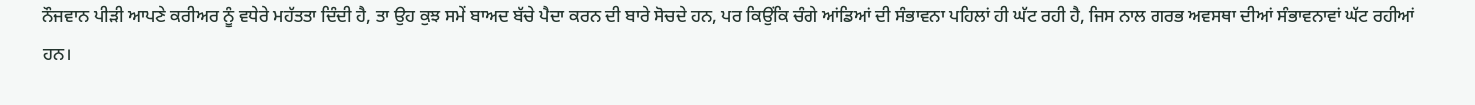ਨੌਜਵਾਨ ਪੀੜੀ ਆਪਣੇ ਕਰੀਅਰ ਨੂੰ ਵਧੇਰੇ ਮਹੱਤਤਾ ਦਿੰਦੀ ਹੈ, ਤਾ ਉਹ ਕੁਝ ਸਮੇਂ ਬਾਅਦ ਬੱਚੇ ਪੈਦਾ ਕਰਨ ਦੀ ਬਾਰੇ ਸੋਚਦੇ ਹਨ, ਪਰ ਕਿਉਂਕਿ ਚੰਗੇ ਆਂਡਿਆਂ ਦੀ ਸੰਭਾਵਨਾ ਪਹਿਲਾਂ ਹੀ ਘੱਟ ਰਹੀ ਹੈ, ਜਿਸ ਨਾਲ ਗਰਭ ਅਵਸਥਾ ਦੀਆਂ ਸੰਭਾਵਨਾਵਾਂ ਘੱਟ ਰਹੀਆਂ ਹਨ।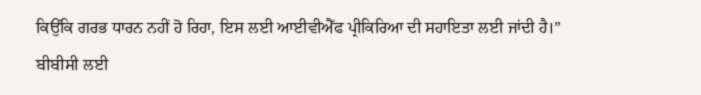ਕਿਉਂਕਿ ਗਰਭ ਧਾਰਨ ਨਹੀਂ ਹੋ ਰਿਹਾ, ਇਸ ਲਈ ਆਈਵੀਐੱਫ ਪ੍ਰੀਕਿਰਿਆ ਦੀ ਸਹਾਇਤਾ ਲਈ ਜਾਂਦੀ ਹੈ।”
ਬੀਬੀਸੀ ਲਈ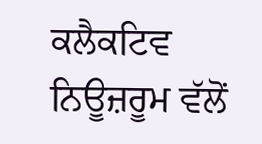ਕਲੈਕਟਿਵ ਨਿਊਜ਼ਰੂਮ ਵੱਲੋਂ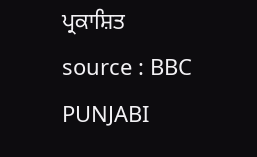ਪ੍ਰਕਾਸ਼ਿਤ
source : BBC PUNJABI